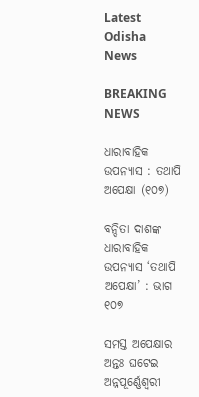Latest Odisha News

BREAKING NEWS

ଧାରାବାହିକ ଉପନ୍ୟାସ : ତଥାପି ଅପେକ୍ଷା (୧୦୭)

ବନ୍ଦିତା ଦାଶଙ୍କ ଧାରାବାହିକ ଉପନ୍ୟାସ ‘ତଥାପି ଅପେକ୍ଷା’ : ଭାଗ ୧୦୭

ସମସ୍ତ ଅପେକ୍ଷାର ଅନ୍ତଃ ଘଟେଇ ଅନ୍ନପୂର୍ଣ୍ଣେଶ୍ବରୀ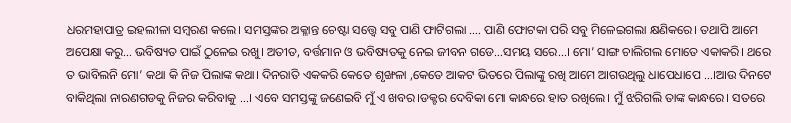ଧରମହାପାତ୍ର ଇହଲୀଳା ସମ୍ବରଣ କଲେ। ସମସ୍ତଙ୍କର ଅକ୍ଳାନ୍ତ ଚେଷ୍ଟା ସତ୍ତ୍ଵେ ସବୁ ପାଣି ଫାଟିଗଲା …. ପାଣି ଫୋଟକା ପରି ସବୁ ମିଳେଇଗଲା କ୍ଷଣିକରେ। ତଥାପି ଆମେ ଅପେକ୍ଷା କରୁ… ଭବିଷ୍ୟତ ପାଇଁ ଠୁଳେଇ ରଖୁ। ଅତୀତ, ବର୍ତ୍ତମାନ ଓ ଭବିଷ୍ୟତକୁ ନେଇ ଜୀବନ ଗଡେ…ସମୟ ସରେ…। ମୋ’ ସାଙ୍ଗ ଚାଲିଗଲ ମୋତେ ଏକାକରି। ଥରେ ତ ଭାବିଲନି ମୋ’ କଥା କି ନିଜ ପିଲାଙ୍କ କଥା। ଦିନରାତି ଏକକରି କେତେ ଶୃଙ୍ଖଳା ,କେତେ ଆକଟ ଭିତରେ ପିଲାଙ୍କୁ ରଖି ଆମେ ଆଗଉଥିଲୁ ଧାପେଧାପେ …।ଆଉ ଦିନଟେ ବାକିଥିଲା ନାରଣଗଡକୁ ନିଜର କରିବାକୁ …। ଏବେ ସମସ୍ତଙ୍କୁ ଜଣେଇବି ମୁଁ ଏ ଖବର।ଡକ୍ଟର ଦେବିକା ମୋ କାନ୍ଧରେ ହାତ ରଖିଲେ। ମୁଁ ଝରିଗଲି ତାଙ୍କ କାନ୍ଧରେ। ସତରେ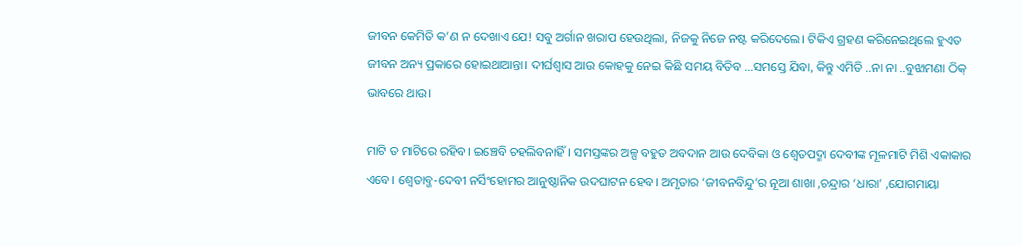ଜୀବନ କେମିତି କ’ଣ ନ ଦେଖାଏ ଯେ! ସବୁ ଅର୍ଗାନ ଖରାପ ହେଉଥିଲା, ନିଜକୁ ନିଜେ ନଷ୍ଟ କରିଦେଲେ। ଟିକିଏ ଗ୍ରହଣ କରିନେଇଥିଲେ ହୁଏତ ଜୀବନ ଅନ୍ୟ ପ୍ରକାରେ ହୋଇଥାଆନ୍ତା। ଦୀର୍ଘଶ୍ବାସ ଆଉ କୋହକୁ ନେଇ କିଛି ସମୟ ବିତିବ …ସମସ୍ତେ ଯିବା, କିନ୍ତୁ ଏମିତି ..ନା ନା ..ବୁଝାମଣା ଠିକ୍ ଭାବରେ ଥାଉ।

ମାଟି ତ ମାଟିରେ ରହିବ। ଇଞ୍ଚେବି ଚହଲିବନାହିଁ। ସମସ୍ତଙ୍କର ଅଳ୍ପ ବହୁତ ଅବଦାନ ଆଉ ଦେବିକା ଓ ଶ୍ବେତପଦ୍ମା ଦେବୀଙ୍କ ମୂଳମାଟି ମିଶି ଏକାକାର ଏବେ। ଶ୍ବେତାବ୍ଜ-ଦେବୀ ନର୍ସିଂହୋମର ଆନୁଷ୍ଠାନିକ ଉଦଘାଟନ ହେବ। ଅମୃତାର ‘ଜୀବନବିନ୍ଦୁ’ର ନୂଆ ଶାଖା ,ଚନ୍ଦ୍ରାର ‘ଧାରା’ ,ଯୋଗମାୟା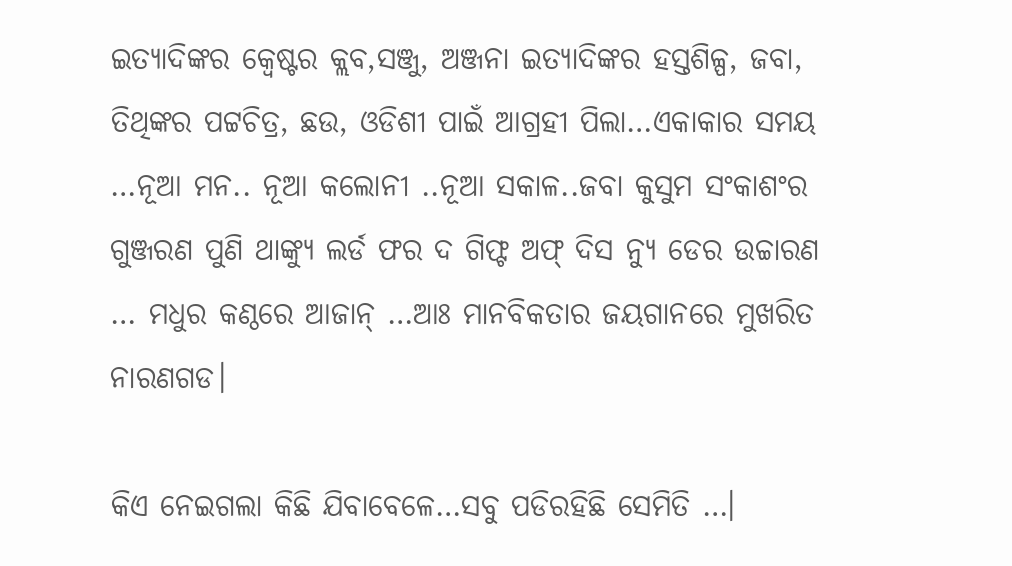ଇତ୍ୟାଦିଙ୍କର କ୍ବେଷ୍ଟର କ୍ଲବ,ସଞ୍ଜୁ, ଅଞ୍ଜନା ଇତ୍ୟାଦିଙ୍କର ହସ୍ତଶିଳ୍ପ, ଜବା, ତିଥିଙ୍କର ପଟ୍ଟଚିତ୍ର, ଛଉ, ଓଡିଶୀ ପାଇଁ ଆଗ୍ରହୀ ପିଲା…ଏକାକାର ସମୟ …ନୂଆ ମନ.. ନୂଆ କଲୋନୀ ..ନୂଆ ସକାଳ..ଜବା କୁସୁମ ସଂକାଶଂର ଗୁଞ୍ଜରଣ ପୁଣି ଥାଙ୍କ୍ୟୁ ଲର୍ଡ ଫର ଦ ଗିଫ୍ଟ ଅଫ୍ ଦିସ ନ୍ୟୁ ଡେର ଉଚ୍ଚାରଣ … ମଧୁର କଣ୍ଠରେ ଆଜାନ୍ …ଆଃ ମାନବିକତାର ଜୟଗାନରେ ମୁଖରିତ ନାରଣଗଡ।

କିଏ ନେଇଗଲା କିଛି ଯିବାବେଳେ…ସବୁ ପଡିରହିଛି ସେମିତି …।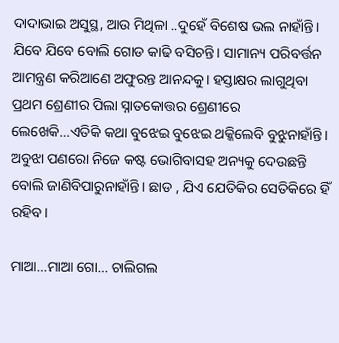ଦାଦାଭାଇ ଅସୁସ୍ଥ, ଆଉ ମିଥିଳା ..ଦୁହେଁ ବିଶେଷ ଭଲ ନାହାଁନ୍ତି। ଯିବେ ଯିବେ ବୋଲି ଗୋଡ କାଢି ବସିଚନ୍ତି। ସାମାନ୍ୟ ପରିବର୍ତ୍ତନ ଆମନ୍ତ୍ରଣ କରିଆଣେ ଅଫୁରନ୍ତ ଆନନ୍ଦକୁ। ହସ୍ତାକ୍ଷର ଲାଗୁଥିବା ପ୍ରଥମ ଶ୍ରେଣୀର ପିଲା ସ୍ନାତକୋତ୍ତର ଶ୍ରେଣୀରେ ଲେଖେକି…ଏତିକି କଥା ବୁଝେଇ ବୁଝେଇ ଥକ୍କିଲେବି ବୁଝୁନାହାଁନ୍ତି। ଅବୁଝା ପଣରୋ ନିଜେ କଷ୍ଟ ଭୋଗିବାସହ ଅନ୍ୟକୁ ଦେଉଛନ୍ତି ବୋଲି ଜାଣିବିପାରୁନାହାଁନ୍ତି। ଛାଡ , ଯିଏ ଯେତିକିର ସେତିକିରେ ହିଁ ରହିବ।

ମାଆ…ମାଆ ଗୋ… ଚାଲିଗଲ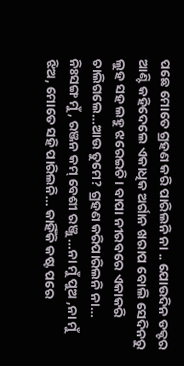ପଛେ ମୋତେ ଗ୍ରହଣ କରି ପାରିଲନି ନା .. ଯୋଉଦିନ ଡକ୍ଟର ଆଣ୍ଟି କହିଦେଲେ ଏକାଧିକ ଅର୍ଗାନ ଖରାପ ବୋଲି ସେଦିନରୁ ଲୁହ ସହ ଲହୁ ଝରେଇଚି। ବାପା ନୀରବରେ ଏକାକରି ଚାଲିଗଲେ…ଆଉ ତୁମେ? ଗ୍ରହଣ କରିପାରିଲନି ନା… ନିଃସଙ୍ଗ ମୁଁ, ରଞ୍ଜନ କମ୍ ବେଶୀ ରଞ୍ଜୁ …ନା ମୁଁ ପୁଅ ,ନା ମୁଁ ଝିଅ, ମୋତେ ସହି ପାରିଲନି… କାହିଁକି କଷ୍ଟ ପରେ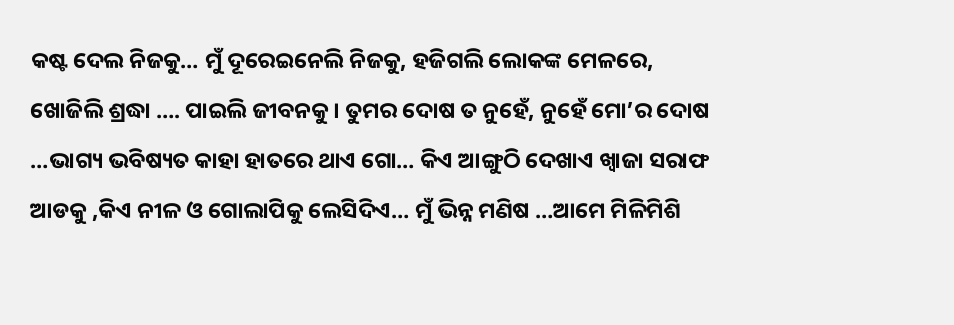କଷ୍ଟ ଦେଲ ନିଜକୁ… ମୁଁ ଦୂରେଇନେଲି ନିଜକୁ, ହଜିଗଲି ଲୋକଙ୍କ ମେଳରେ, ଖୋଜିଲି ଶ୍ରଦ୍ଧା …. ପାଇଲି ଜୀବନକୁ। ତୁମର ଦୋଷ ତ ନୁହେଁ, ନୁହେଁ ମୋ’ର ଦୋଷ …ଭାଗ୍ୟ ଭବିଷ୍ୟତ କାହା ହାତରେ ଥାଏ ଗୋ… କିଏ ଆଙ୍ଗୁଠି ଦେଖାଏ ଖ୍ବାଜା ସରାଫ ଆଡକୁ ,କିଏ ନୀଳ ଓ ଗୋଲାପିକୁ ଲେସିଦିଏ… ମୁଁ ଭିନ୍ନ ମଣିଷ …ଆମେ ମିଳିମିଶି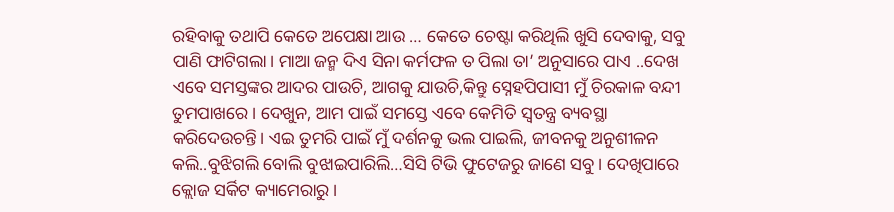ରହିବାକୁ ତଥାପି କେତେ ଅପେକ୍ଷା ଆଉ … କେତେ ଚେଷ୍ଟା କରିଥିଲି ଖୁସି ଦେବାକୁ, ସବୁ ପାଣି ଫାଟିଗଲା। ମାଆ ଜନ୍ମ ଦିଏ ସିନା କର୍ମଫଳ ତ ପିଲା ତା’ ଅନୁସାରେ ପାଏ ..ଦେଖ ଏବେ ସମସ୍ତଙ୍କର ଆଦର ପାଉଚି, ଆଗକୁ ଯାଉଚି,କିନ୍ତୁ ସ୍ନେହପିପାସୀ ମୁଁ ଚିରକାଳ ବନ୍ଦୀ ତୁମପାଖରେ। ଦେଖୁନ, ଆମ ପାଇଁ ସମସ୍ତେ ଏବେ କେମିତି ସ୍ବତନ୍ତ୍ର ବ୍ୟବସ୍ଥା କରିଦେଉଚନ୍ତି। ଏଇ ତୁମରି ପାଇଁ ମୁଁ ଦର୍ଶନକୁ ଭଲ ପାଇଲି, ଜୀବନକୁ ଅନୁଶୀଳନ କଲି..ବୁଝିଗଲି ବୋଲି ବୁଝାଇପାରିଲି…ସିସି ଟିଭି ଫୁଟେଜରୁ ଜାଣେ ସବୁ। ଦେଖିପାରେ କ୍ଲୋଜ ସର୍କିଟ କ୍ୟାମେରାରୁ।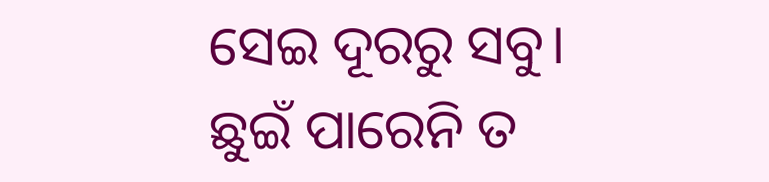ସେଇ ଦୂରରୁ ସବୁ। ଛୁଇଁ ପାରେନି ତ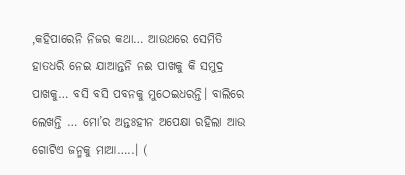,କହିପାରେନି ନିଜର କଥା… ଆଉଥରେ ସେମିତି ହାତଧରି ନେଇ ଯାଆନ୍ତନି ନଈ ପାଖକୁ କି ସମୁଦ୍ର ପାଖକୁ… ବସି ବସି ପବନକୁ ମୁଠେଇଧରନ୍ତି। ବାଲିରେ ଲେଖନ୍ତି … ମୋ’ର ଅନ୍ତଃହୀନ ଅପେକ୍ଷା ରହିଲା ଆଉ ଗୋଟିଏ ଜନ୍ମକୁ ମାଆ…..। (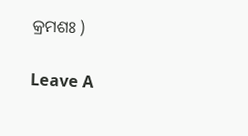କ୍ରମଶଃ )

Leave A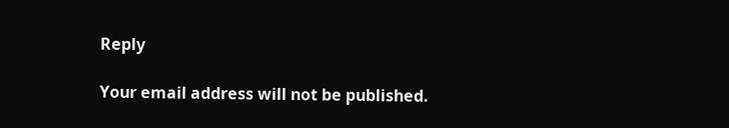Reply

Your email address will not be published.